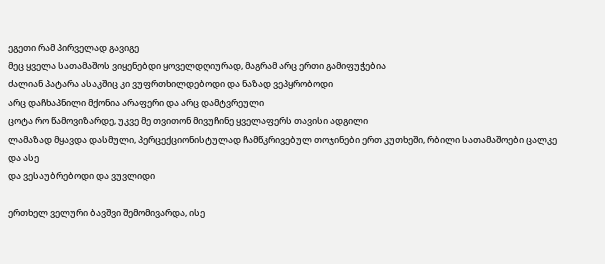ეგეთი რამ პირველად გავიგე
მეც ყველა სათამაშოს ვიყენებდი ყოველდღიურად, მაგრამ არც ერთი გამიფუჭებია
ძალიან პატარა ასაკშიც კი ვუფრთხილდებოდი და ნაზად ვეპყრობოდი
არც დაჩხაპნილი მქონია არაფერი და არც დამტვრეული
ცოტა რო წამოვიზარდე, უკვე მე თვითონ მივუჩინე ყველაფერს თავისი ადგილი
ლამაზად მყავდა დასმული, პერცექციონისტულად ჩამწკრივებულ თოჯინები ერთ კუთხეში, რბილი სათამაშოები ცალკე და ასე
და ვესაუბრებოდი და ვუვლიდი

ერთხელ ველური ბავშვი შემომივარდა, ისე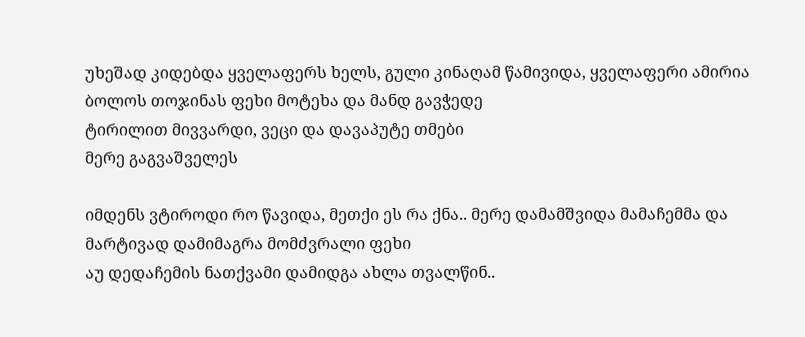უხეშად კიდებდა ყველაფერს ხელს, გული კინაღამ წამივიდა, ყველაფერი ამირია
ბოლოს თოჯინას ფეხი მოტეხა და მანდ გავჭედე
ტირილით მივვარდი, ვეცი და დავაპუტე თმები
მერე გაგვაშველეს

იმდენს ვტიროდი რო წავიდა, მეთქი ეს რა ქნა.. მერე დამამშვიდა მამაჩემმა და მარტივად დამიმაგრა მომძვრალი ფეხი
აუ დედაჩემის ნათქვამი დამიდგა ახლა თვალწინ..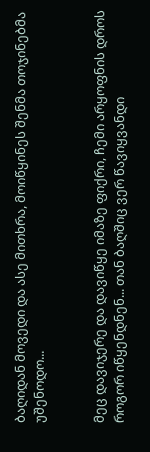ბაღიდან მოვედი და ასე მითხრა, მოიწყინეს შენმა თოჯინებმა უშენოდო...


მეც დავიჯერე და დავიწყე იმაზე ფიქრი, ჩემი არყოფნის დროს როგორ იწყენდნენ... თან ბაღშიც ვერ წავიყვანდი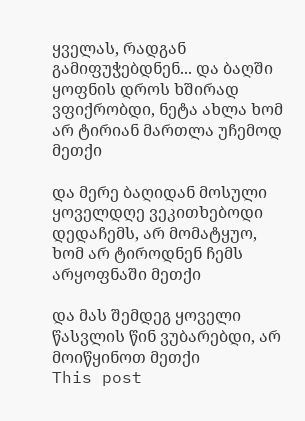ყველას, რადგან გამიფუჭებდნენ... და ბაღში ყოფნის დროს ხშირად ვფიქრობდი, ნეტა ახლა ხომ არ ტირიან მართლა უჩემოდ მეთქი

და მერე ბაღიდან მოსული ყოველდღე ვეკითხებოდი დედაჩემს, არ მომატყუო, ხომ არ ტიროდნენ ჩემს არყოფნაში მეთქი

და მას შემდეგ ყოველი წასვლის წინ ვუბარებდი, არ მოიწყინოთ მეთქი
This post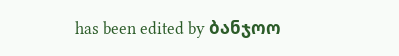has been edited by ბანჯოო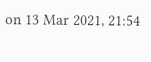on 13 Mar 2021, 21:54